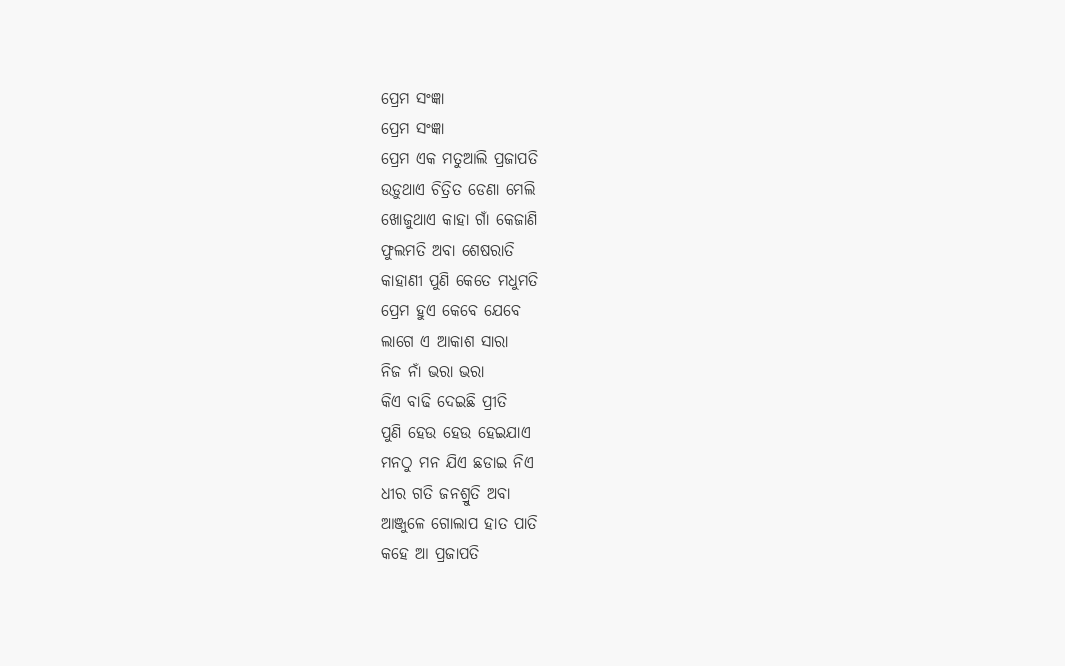ପ୍ରେମ ସଂଜ୍ଞା
ପ୍ରେମ ସଂଜ୍ଞା
ପ୍ରେମ ଏକ ମତୁଆଲି ପ୍ରଜାପତି
ଉଡ଼ୁଥାଏ ଚିତ୍ରିତ ଡେଣା ମେଲି
ଖୋଜୁଥାଏ କାହା ଗାଁ କେଜାଣି
ଫୁଲମତି ଅବା ଶେଷରାତି
କାହାଣୀ ପୁଣି କେତେ ମଧୁମତି
ପ୍ରେମ ହୁଏ କେବେ ଯେବେ
ଲାଗେ ଏ ଆକାଶ ସାରା
ନିଜ ନାଁ ଭରା ଭରା
କିଏ ବାଢି ଦେଇଛି ପ୍ରୀତି
ପୁଣି ହେଉ ହେଉ ହେଇଯାଏ
ମନଠୁ ମନ ଯିଏ ଛଡାଇ ନିଏ
ଧୀର ଗତି ଜନଶ୍ରୁତି ଅବା
ଆଞ୍ଜୁଳେ ଗୋଲାପ ହାତ ପାତି
କହେ ଆ ପ୍ରଜାପତି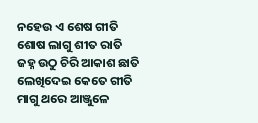ନହେଉ ଏ ଶେଷ ଗୀତି
ଶୋଷ ଲାଗୁ ଶୀତ ରାତି
ଜହ୍ନ ଉଠୁ ଚିରି ଆକାଶ ଛାତି
ଲେଖିଦେଇ କେତେ ଗୀତି
ମାଗୁ ଥରେ ଆଞ୍ଜୁଳେ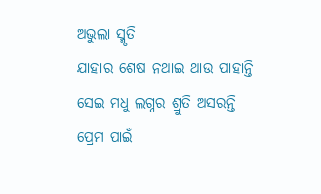ଅଭୁଲା ସ୍ମୃତି
ଯାହାର ଶେଷ ନଥାଇ ଥାଉ ପାହାନ୍ତି
ସେଇ ମଧୁ ଲଗ୍ନର ଶ୍ରୁତି ଅସରନ୍ତି
ପ୍ରେମ ପାଇଁ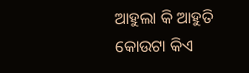ଆହୁଲା କି ଆହୁତି
କୋଉଟା କିଏ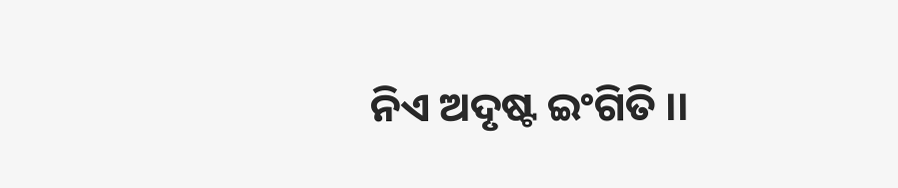ନିଏ ଅଦୃଷ୍ଟ ଇଂଗିତି ।।